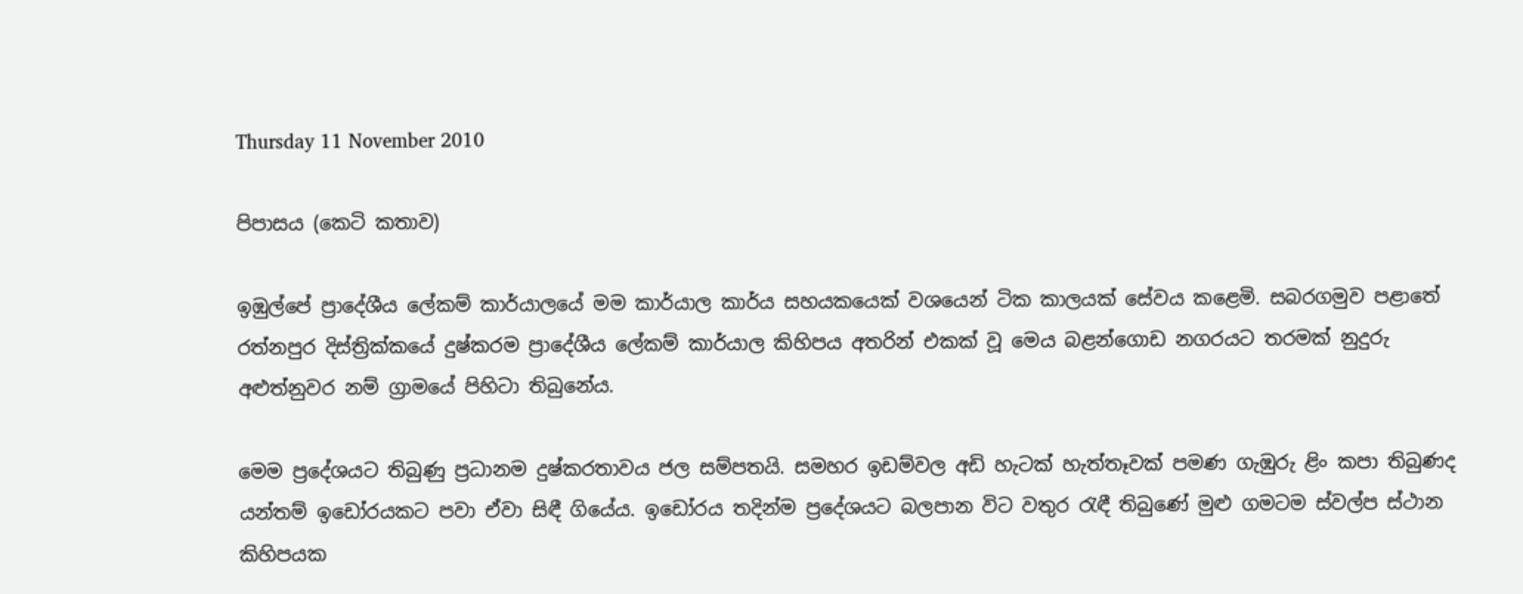Thursday 11 November 2010

පිපාසය (කෙටි කතාව)

ඉඹුල්පේ ප්‍රාදේශීය ලේකම් කාර්යාලයේ මම කාර්යාල කාර්ය සහයකයෙක් වශයෙන් ටික කාලයක් සේවය කළෙමි. සබරගමුව පළාතේ රත්නපුර දිස්ත්‍රික්කයේ දුෂ්කරම ප්‍රාදේශීය ලේකම් කාර්යාල කිහිපය අතරින් එකක් වූ මෙය බළන්ගොඩ නගරයට තරමක් නුදුරු අළුත්නුවර නම් ග්‍රාමයේ පිහිටා තිබුනේය.

මෙම ප්‍රදේශයට තිබුණු ප්‍රධානම දුෂ්කරතාවය ජල සම්පතයි. සමහර ඉඩම්වල අඩි හැටක් හැත්තෑවක් පමණ ගැඹුරු ළිං කපා තිබුණද යන්තම් ඉඩෝරයකට පවා ඒවා සිඳී ගියේය. ඉඩෝරය තදින්ම ප්‍රදේශයට බලපාන විට වතුර රැඳී තිබුණේ මුළු ගමටම ස්වල්ප ස්ථාන කිහිපයක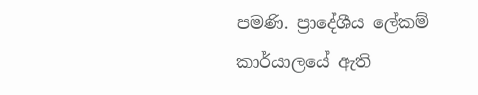පමණි. ප්‍රාදේශීය ලේකම් කාර්යාලයේ ඇති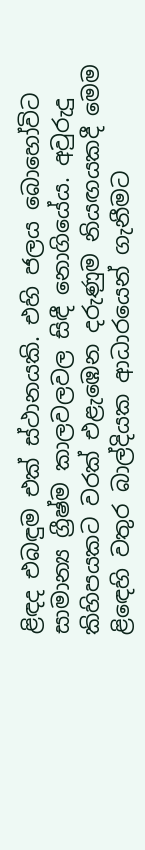ළිඳද එබඳුම එක් ස්ථානයකි. එහි ජලය බොහෝවිට සාමාන්‍ය ග්‍රීෂ්ම කාලවලවල සිඳී නොගියේය. අවුරුදු කිහිපයකට වරක් එළැඹෙන දරුණුම නියඟයකදී මෙම ළිඳෙහි වතුර බාල්දියක ආධාරයෙන් ගැනීමට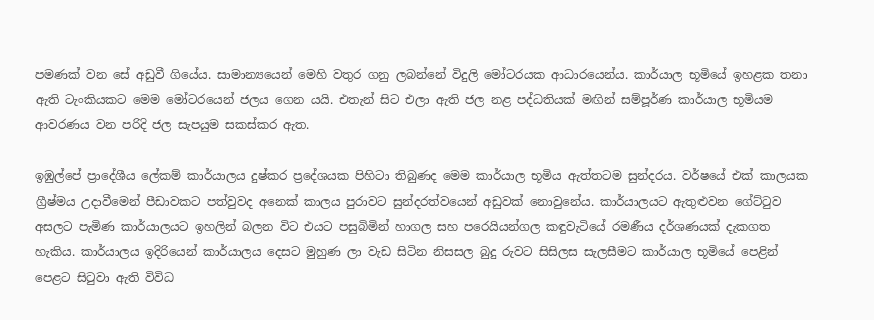පමණක් වන සේ අඩුවී ගියේය. සාමාන්‍යයෙන් මෙහි වතුර ගනු ලබන්නේ විදුලි මෝටරයක ආධාරයෙන්ය. කාර්යාල භූමියේ ඉහළක තනා ඇති ටැංකියකට මෙම මෝටරයෙන් ජලය ගෙන යයි. එතැන් සිට එලා ඇති ජල නළ පද්ධතියක් මඟින් සම්පූර්ණ කාර්යාල භූමියම ආවරණය වන පරිදි ජල සැපයුම සකස්කර ඇත.

ඉඹුල්පේ ප්‍රාදේශීය ලේකම් කාර්යාලය දුෂ්කර ප්‍රදේශයක පිහිටා තිබුණද මෙම කාර්යාල භූමිය ඇත්තටම සුන්දරය. වර්ෂයේ එක් කාලයක ග්‍රීෂ්මය උදාවීමෙන් පීඩාවකට පත්වුවද අනෙක් කාලය පුරාවට සුන්දරත්වයෙන් අඩුවක් නොවුනේය. කාර්යාලයට ඇතුළුවන ගේට්ටුව අසලට පැමිණ කාර්යාලයට ඉහලින් බලන විට එයට පසුබිමින් හාගල සහ පරෙයියන්ගල කඳුවැටියේ රමණීය දර්ශණයක් දැකගත හැකිය. කාර්යාලය ඉදිරියෙන් කාර්යාලය දෙසට මුහුණ ලා වැඩ සිටින නිසසල බුදු රුවට සිසිලස සැලසීමට කාර්යාල භූමියේ පෙළින් පෙළට සිටුවා ඇති විවිධ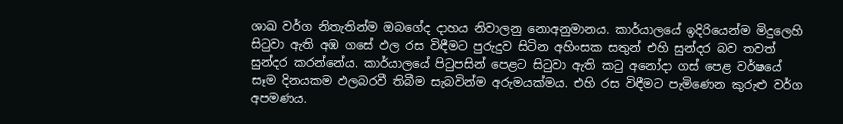ශාඛ වර්ග නිතැතින්ම ඔබගේද දාහය නිවාලනු නොඅනුමානය. කාර්යාලයේ ඉදිරියෙන්ම මිදුලෙහි සිටුවා ඇති අඹ ගසේ ඵල රස විඳීමට පුරුදුව සිටින අහිංසක සතුන් එහි සුන්දර බව තවත් සුන්දර කරන්නේය. කාර්යාලයේ පිටුපසින් පෙළට සිටුවා ඇති කටු අනෝදා ගස් පෙළ වර්ෂයේ සෑම දිනයකම ඵලබරවී තිබීම සැබවින්ම අරුමයක්මය. එහි රස විඳීමට පැමිණෙන කුරුළු වර්ග අපමණය.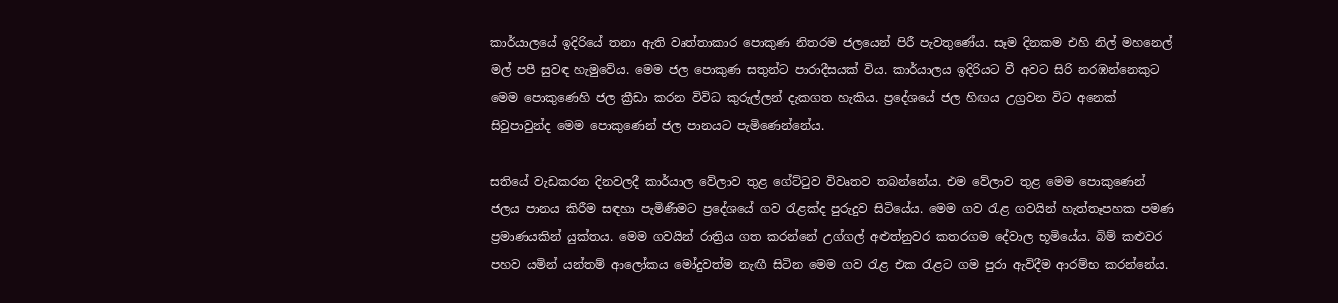කාර්යාලයේ ඉදිරියේ තනා ඇති වෘත්තාකාර පොකුණ නිතරම ජලයෙන් පිරී පැවතුණේය. සෑම දිනකම එහි නිල් මහනෙල් මල් පපී සුවඳ හැමුවේය. මෙම ජල පොකුණ සතුන්ට පාරාදීසයක් විය. කාර්යාලය ඉදිරියට වී අවට සිරි නරඹන්නෙකුට මෙම පොකුණෙහි ජල ක්‍රීඩා කරන විවිධ කුරුල්ලන් දැකගත හැකිය. ප්‍රදේශයේ ජල හිඟය උග්‍රවන විට අනෙක් සිවුපාවුන්ද මෙම පොකුණෙන් ජල පානයට පැමිණෙන්නේය.

සතියේ වැඩකරන දිනවලදී කාර්යාල වේලාව තුළ ගේට්ටුව විවෘතව තබන්නේය. එම වේලාව තුළ මෙම පොකුණෙන් ජලය පානය කිරීම සඳහා පැමිණීමට ප්‍රදේශයේ ගව රැළක්ද පුරුදුව සිටියේය. මෙම ගව රැළ ගවයින් හැත්තෑපහක පමණ ප්‍රමාණයකින් යුක්තය. මෙම ගවයින් රාත්‍රිය ගත කරන්නේ උග්ගල් අළුත්නුවර කතරගම දේවාල භූමියේය. බිම් කළුවර පහව යමින් යන්තම් ආලෝකය මෝදුවත්ම නැඟී සිටින මෙම ගව රැළ එක රැළට ගම පුරා ඇවිදීම ආරම්භ කරන්නේය.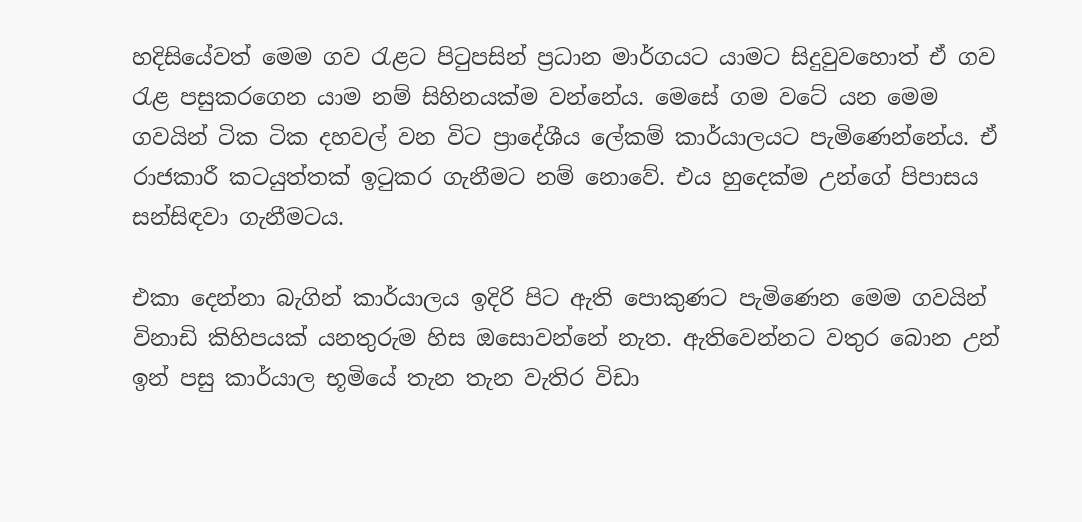හදිසියේවත් මෙම ගව රැළට පිටුපසින් ප්‍රධාන මාර්ගයට යාමට සිදුවුවහොත් ඒ ගව රැළ පසුකරගෙන යාම නම් සිහිනයක්ම වන්නේය. මෙසේ ගම වටේ යන මෙම ගවයින් ටික ටික දහවල් වන විට ප්‍රාදේශීය ලේකම් කාර්යාලයට පැමිණෙන්නේය. ඒ රාජකාරී කටයුත්තක් ඉටුකර ගැනීමට නම් නොවේ. එය හුදෙක්ම උන්ගේ පිපාසය සන්සිඳවා ගැනීමටය.

එකා දෙන්නා බැගින් කාර්යාලය ඉදිරි පිට ඇති පොකුණට පැමිණෙන මෙම ගවයින් විනාඩි කිහිපයක් යනතුරුම හිස ඔසොවන්නේ නැත. ඇතිවෙන්නට වතුර බොන උන් ඉන් පසු කාර්යාල භූමියේ තැන තැන වැතිර විඩා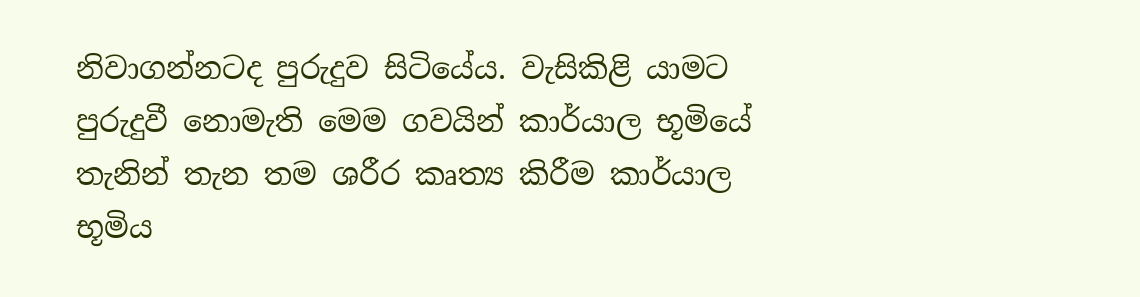නිවාගන්නටද පුරුදුව සිටියේය. වැසිකිළි යාමට පුරුදුවී නොමැති මෙම ගවයින් කාර්යාල භූමියේ තැනින් තැන තම ශරීර කෘත්‍ය කිරීම කාර්යාල භූමිය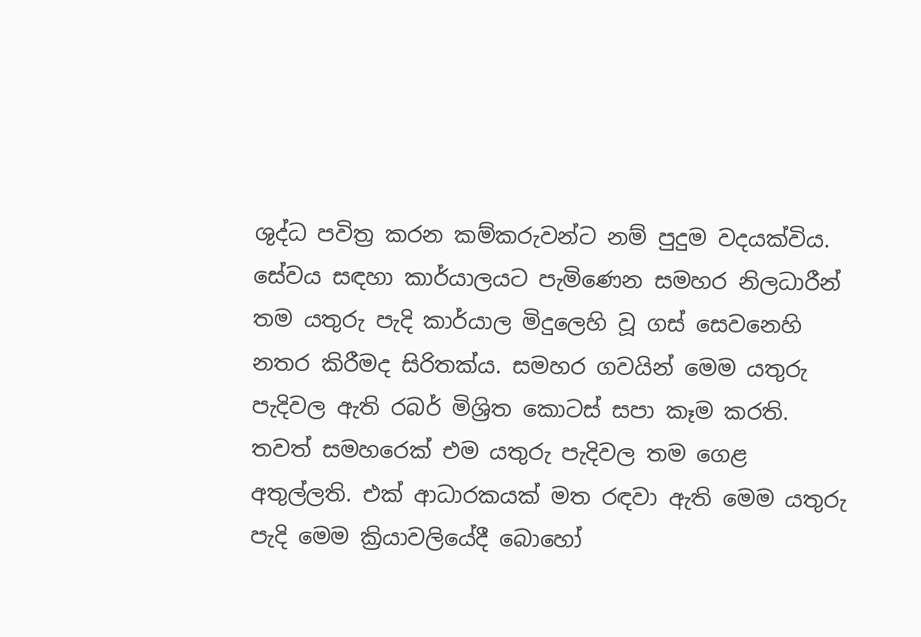ශුද්ධ පවිත්‍ර කරන කම්කරුවන්ට නම් පුදුම වදයක්විය. සේවය සඳහා කාර්යාලයට පැමිණෙන සමහර නිලධාරීන් තම යතුරු පැදි කාර්යාල මිදුලෙහි වූ ගස් සෙවනෙහි නතර කිරීමද සිරිතක්ය. සමහර ගවයින් මෙම යතුරු පැදිවල ඇති රබර් මිශ්‍රිත කොටස් සපා කෑම කරති. තවත් සමහරෙක් එම යතුරු පැදිවල තම ගෙළ අතුල්ලති. එක් ආධාරකයක් මත රඳවා ඇති මෙම යතුරු පැදි මෙම ක්‍රියාවලියේදී බොහෝ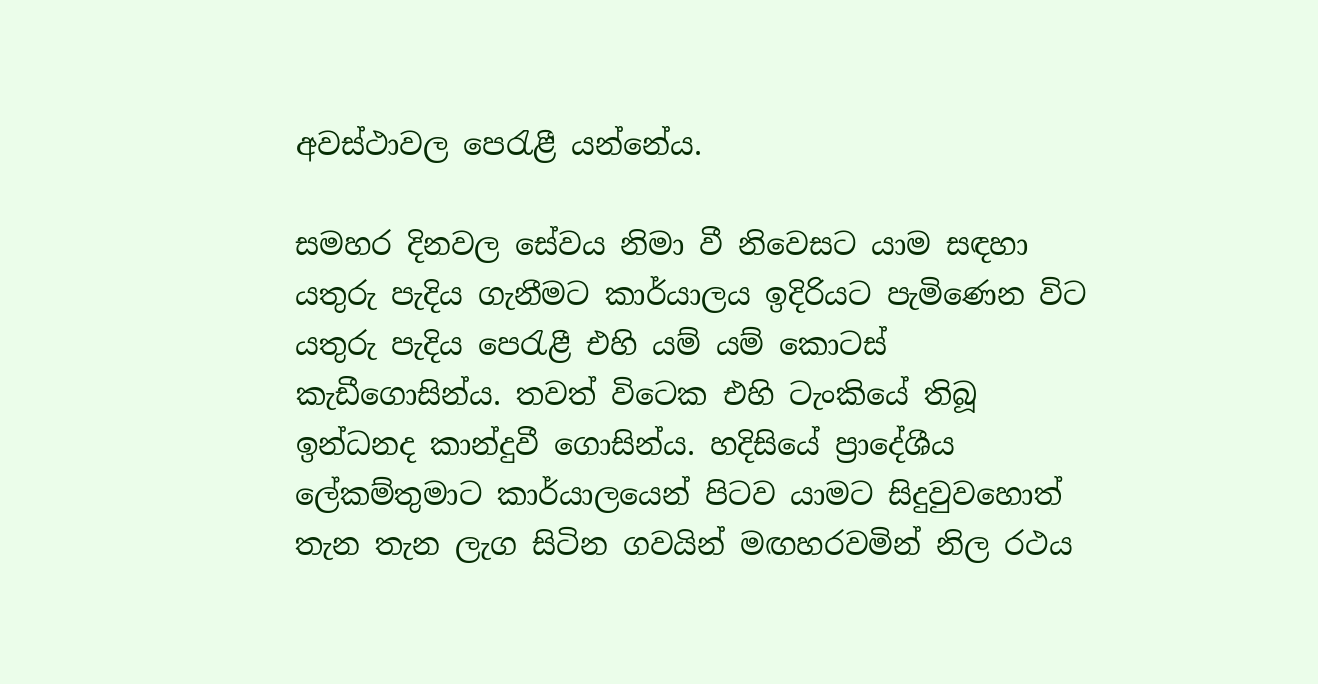අවස්ථාවල පෙරැළී යන්නේය.

සමහර දිනවල සේවය නිමා වී නිවෙසට යාම සඳහා යතුරු පැදිය ගැනීමට කාර්යාලය ඉදිරියට පැමිණෙන විට යතුරු පැදිය පෙරැළී එහි යම් යම් කොටස් කැඩීගොසින්ය. තවත් විටෙක එහි ටැංකියේ තිබූ ඉන්ධනද කාන්දුවී ගොසින්ය. හදිසියේ ප්‍රාදේශීය ලේකම්තුමාට කාර්යාලයෙන් පිටව යාමට සිදුවුවහොත් තැන තැන ලැග සිටින ගවයින් මඟහරවමින් නිල රථය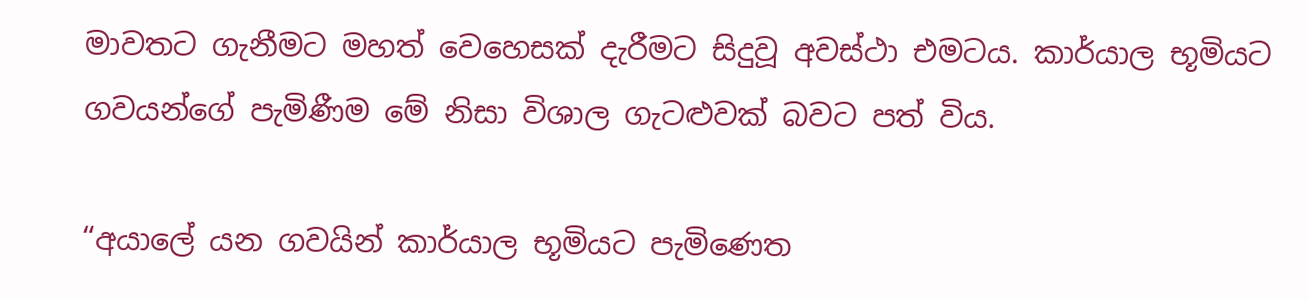මාවතට ගැනීමට මහත් වෙහෙසක් දැරීමට සිදුවූ අවස්ථා එමටය. කාර්යාල භූමියට ගවයන්ගේ පැමිණීම මේ නිසා විශාල ගැටළුවක් බවට පත් විය.

“අයාලේ යන ගවයින් කාර්යාල භූමියට පැමිණෙත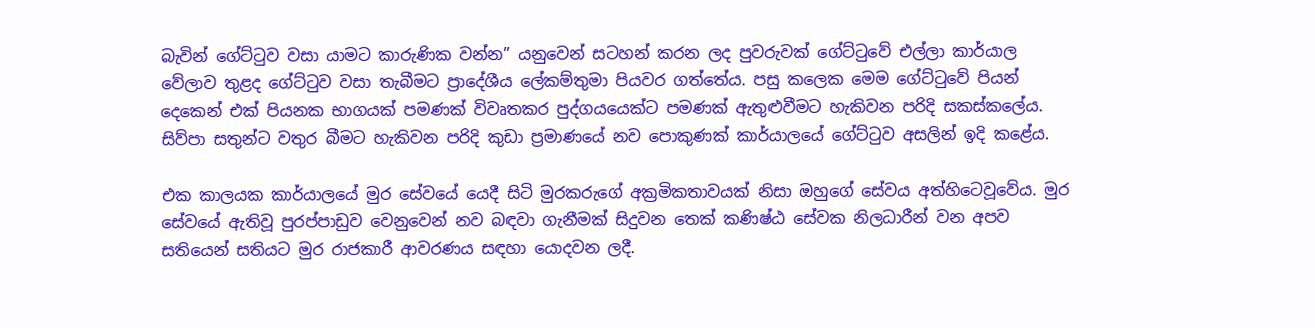බැවින් ගේට්ටුව වසා යාමට කාරුණික වන්න” යනුවෙන් සටහන් කරන ලද පුවරුවක් ගේට්ටුවේ එල්ලා කාර්යාල වේලාව තුළද ගේට්ටුව වසා තැබීමට ප්‍රාදේශීය ලේකම්තුමා පියවර ගත්තේය. පසු කලෙක මෙම ගේට්ටුවේ පියන් දෙකෙන් එක් පියනක භාගයක් පමණක් විවෘතකර පුද්ගයයෙක්ට පමණක් ඇතුළුවීමට හැකිවන පරිදි සකස්කලේය. සිව්පා සතුන්ට වතුර බීමට හැකිවන පරිදි කුඩා ප්‍රමාණයේ නව පොකුණක් කාර්යාලයේ ගේට්ටුව අසලින් ඉදි කළේය.

එක කාලයක කාර්යාලයේ මුර සේවයේ යෙදී සිටි මුරකරුගේ අක්‍රමිකතාවයක් නිසා ඔහුගේ සේවය අත්හිටෙවූවේය. මුර සේවයේ ඇතිවූ පුරප්පාඩුව වෙනුවෙන් නව බඳවා ගැනීමක් සිදුවන තෙක් කණිෂ්ඨ සේවක නිලධාරීන් වන අපව සතියෙන් සතියට මුර රාජකාරී ආවරණය සඳහා යොදවන ලදී.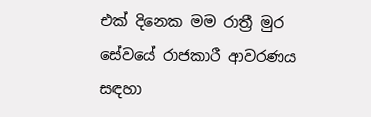එක් දිනෙක මම රාත්‍රී මුර සේවයේ රාජකාරී ආවරණය සඳහා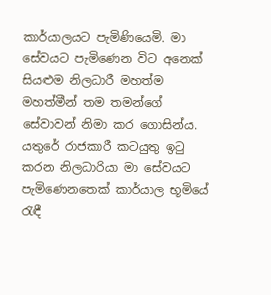කාර්යාලයට පැමිණියෙමි. මා සේවයට පැමිණෙන විට අනෙක් සියළුම නිලධාරී මහත්ම මහත්මීන් තම තමන්ගේ සේවාවන් නිමා කර ගොසින්ය. යතුරේ රාජකාරී කටයුතු ඉටු කරන නිලධාරියා මා සේවයට පැමිණෙනතෙක් කාර්යාල භූමියේ රැඳී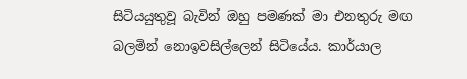සිටියයුතුවූ බැවින් ඔහු පමණක් මා එනතුරු මඟ බලමින් නොඉවසිල්ලෙන් සිටියේය. කාර්යාල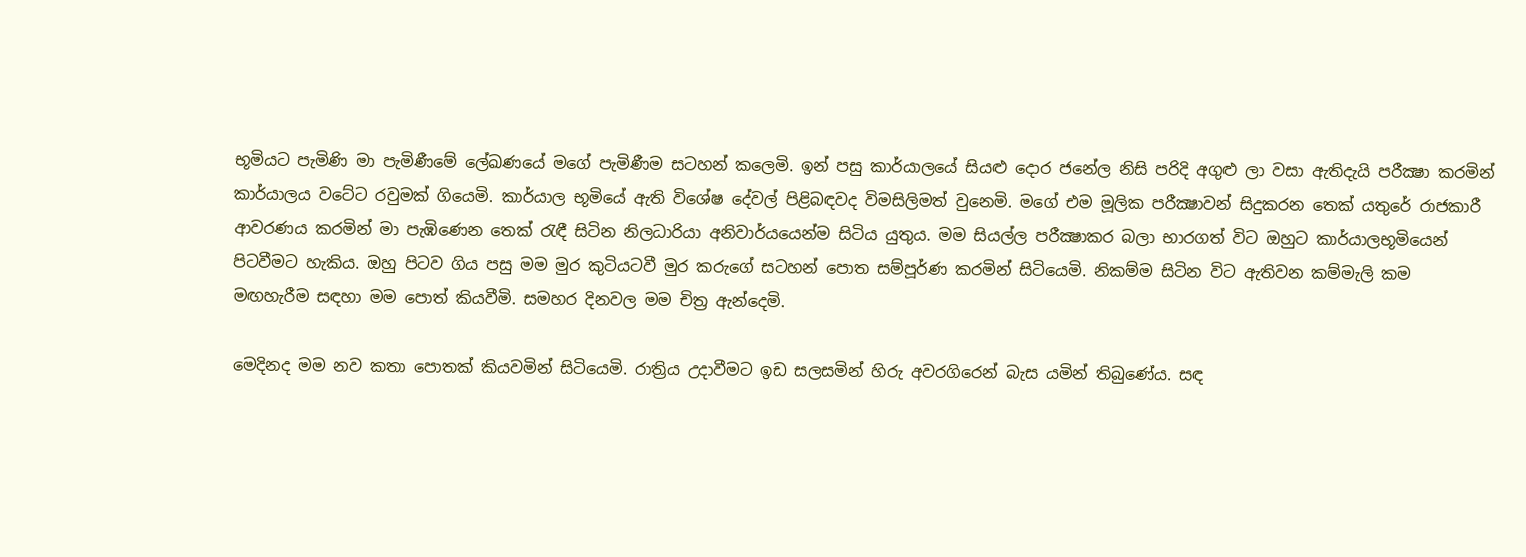භූමියට පැමිණි මා පැමිණීමේ ලේඛණයේ මගේ පැමිණීම සටහන් කලෙමි. ඉන් පසු කාර්යාලයේ සියළු දොර ජනේල නිසි පරිදි අගුළු ලා වසා ඇතිදැයි පරීක්‍ෂා කරමින් කාර්යාලය වටේට රවුමක් ගියෙමි. කාර්යාල භූමියේ ඇති විශේෂ දේවල් පිළිබඳවද විමසිලිමත් වුනෙමි. මගේ එම මූලික පරීක්‍ෂාවන් සිදුකරන තෙක් යතුරේ රාජකාරී ආවරණය කරමින් මා පැඹිණෙන තෙක් රැඳී සිටින නිලධාරියා අනිවාර්යයෙන්ම සිටිය යුතුය. මම සියල්ල පරීක්‍ෂාකර බලා භාරගත් විට ඔහුට කාර්යාලභූමියෙන් පිටවීමට හැකිය. ඔහු පිටව ගිය පසු මම මුර කුටියටවී මුර කරුගේ සටහන් පොත සම්පූර්ණ කරමින් සිටියෙමි. නිකම්ම සිටින විට ඇතිවන කම්මැලි කම මඟහැරීම සඳහා මම පොත් කියවීමි. සමහර දිනවල මම චිත්‍ර ඇන්දෙමි.

මෙදිනද මම නව කතා පොතක් කියවමින් සිටියෙමි. රාත්‍රිය උදාවීමට ඉඩ සලසමින් හිරු අවරගිරෙන් බැස යමින් තිබුණේය. සඳ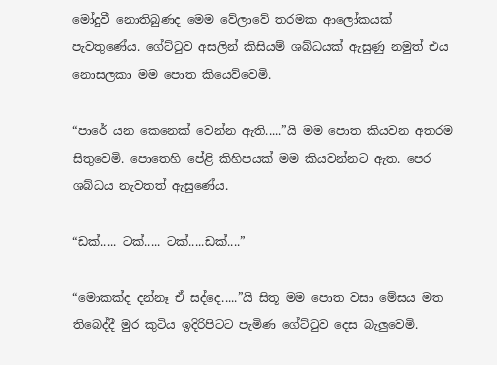මෝදුවී නොතිබුණද මෙම වේලාවේ තරමක ආලෝකයක් පැවතුණේය. ගේට්ටුව අසලින් කිසියම් ශබ්ධයක් ඇසුණු නමුත් එය නොසලකා මම පොත කියෙව්වෙමි.

“පාරේ යන කෙනෙක් වෙන්න ඇති.....”යි මම පොත කියවන අතරම සිතුවෙමි. පොතෙහි පේළි කිහිපයක් මම කියවන්නට ඇත. පෙර ශබ්ධය නැවතත් ඇසුණේය.

“ඩක්..... ටක්..... ටක්.....ඩක්....”

“මොකක්ද දන්නෑ ඒ සද්දෙ.....”යි සිතූ මම පොත වසා මේසය මත තිබෙද්දී මුර කුටිය ඉදිරිපිටට පැමිණ ගේට්ටුව දෙස බැලුවෙමි.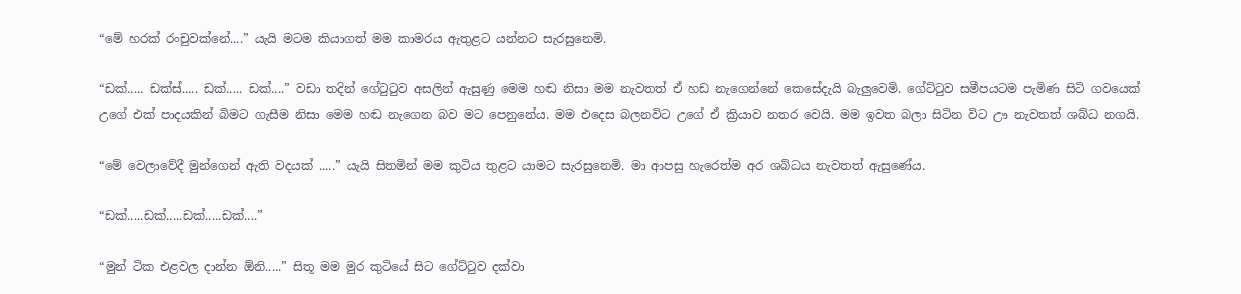“මේ හරක් රංචුවක්නේ....” යැයි මටම කියාගත් මම කාමරය ඇතුළට යන්නට සැරසුනෙමි.

“ඩක්..... ඩක්ස්..... ඩක්..... ඩක්....” වඩා තදින් ගේටුටුව අසලින් ඇසුණු මෙම හඬ නිසා මම නැවතත් ඒ හඩ නැගෙන්නේ කෙසේදැයි බැලුවෙමි. ගේට්ටුව සමීපයටම පැමිණ සිටි ගවයෙක් උගේ එක් පාදයකින් බිමට ගැසීම නිසා මෙම හඬ නැගෙන බව මට පෙනුනේය. මම එදෙස බලනවිට උගේ ඒ ක්‍රියාව නතර වෙයි. මම ඉවත බලා සිටින විට ඌ නැවතත් ශබ්ධ නගයි.

“මේ වෙලාවේදී මුන්ගෙන් ඇති වදයක් .....” යැයි සිතමින් මම කුටිය තුළට යාමට සැරසුනෙමි. මා ආපසු හැරෙත්ම අර ශබ්ධය නැවතත් ඇසුණේය.

“ඩක්.....ඩක්.....ඩක්.....ඩක්....”

“මුන් ටික එළවල දාන්න ඕනි.....” සිතූ මම මුර කුටියේ සිට ගේට්ටුව දක්වා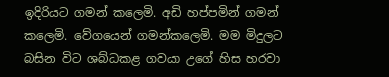ඉදිරියට ගමන් කලෙමි. අඩි හප්පමින් ගමන් කලෙමි. වේගයෙන් ගමන්කලෙමි. මම මිදුලට බසින විට ශබ්ධකළ ගවයා උගේ හිස හරවා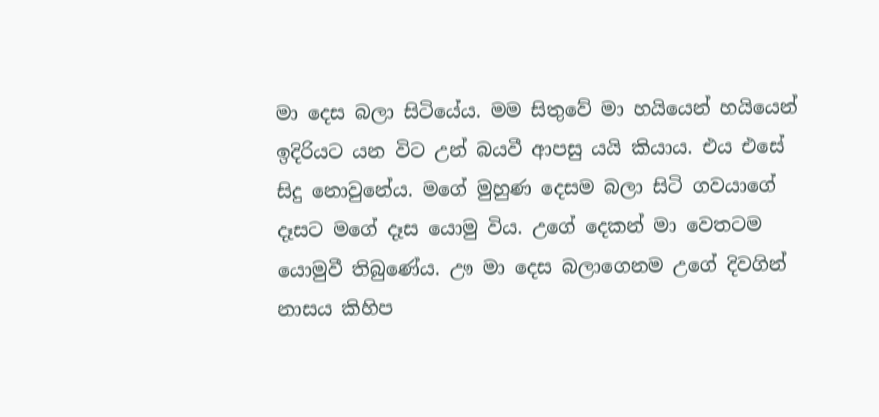මා දෙස බලා සිටියේය. මම සිතුවේ මා හයියෙන් හයියෙන් ඉදිරියට යන විට උන් බයවී ආපසු යයි කියාය. එය එසේ සිදු නොවුනේය. මගේ මුහුණ දෙසම බලා සිටි ගවයාගේ දෑසට මගේ දෑස යොමු විය. උගේ දෙකන් මා වෙතටම යොමුවී තිබුණේය. ඌ මා දෙස බලාගෙනම උගේ දිවගින් නාසය කිහිප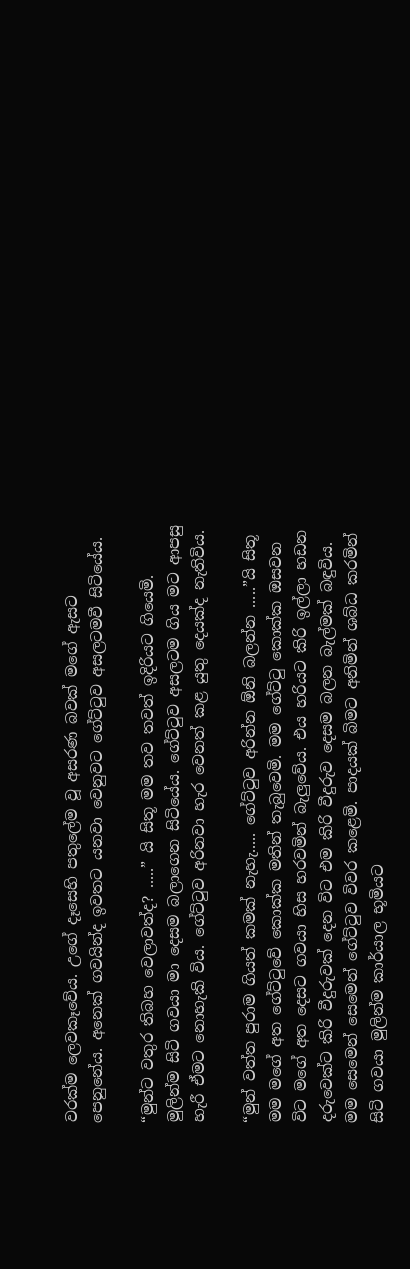වරක්ම ලෙවකෑවේය. උගේ දෑසෙහි පතුලේම වූ අසරණ බවක් මගේ ඇසට පෙනුනේය. අනෙක් ගවයින්ද ඉවතට යනවා වෙනුවට ගේට්ටුව අසලටමවී සිටියේය.

“මුන්ට වතුර තිබහ වෙලාවත්ද? .....” යි සිතූ මම තව තවත් ඉදිරියට ගියෙමි. මුලින්ම සිටි ගවයා මා දෙසම බලාගෙන සිටියේය. ගේට්ටුව අසලටම ගිය මට ආපසු හැරී ඒමට නොහැකි විය. ගේට්ටුව අරිනවා හැර වෙනත් කළ යුතු දෙයක්ද නැතිවිය.

“මුන් වත්ත පුරාම ගියත් කමක් නැහැ..... ගේට්ටුව අරින්න ඕනි බලන්න .....”යි සිතූ මම මගේ අත ගේට්ටුවේ කොක්ක මතින් තැබුවෙමි. මම ගේට්ටු කොක්ක ඔසවන විට මගේ අත දෙසට ගවයා හිස හරවමින් බැලුවේය. එය හරියට කිරි ඉල්ලා හඩන දරුවෙක්ට කිරි වීදුරුවක් දෙන විට එම කිරි වීදුරුව දෙසම බලන බැල්මක් බඳුවිය. මම සෙමෙන් සෙමෙන් ගේට්ටුව විවර කළෙමි. පාදයක් බිමට අනිමින් ශබ්ධ කරමින් සිටි ගවයා මුලින්ම කාර්යාල භූමියට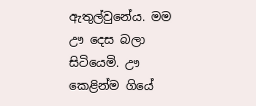ඇතුල්වුනේය. මම ඌ දෙස බලා සිටියෙමි. ඌ කෙළින්ම ගියේ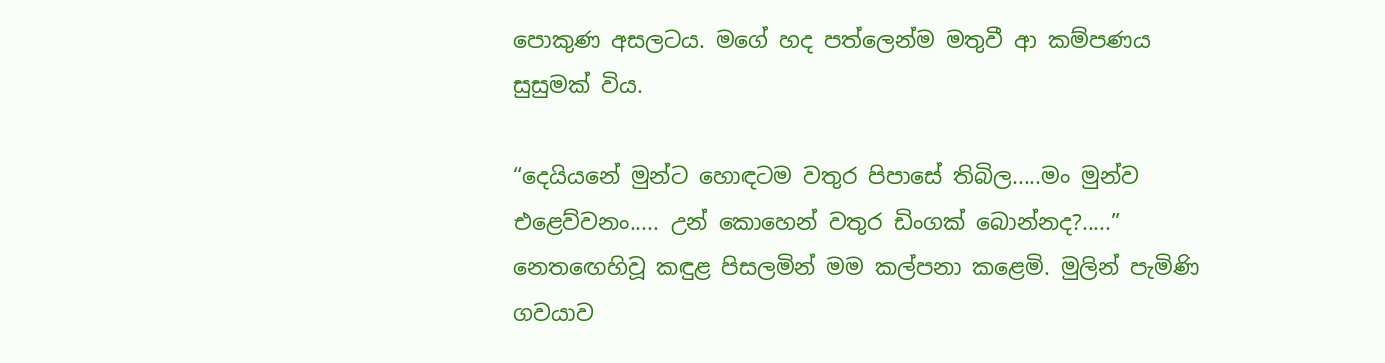පොකුණ අසලටය. මගේ හද පත්ලෙන්ම මතුවී ආ කම්පණය සුසුමක් විය.

“දෙයියනේ මුන්ට හොඳටම වතුර පිපාසේ තිබිල.....මං මුන්ව එළෙව්වනං..... උන් කොහෙන් වතුර ඩිංගක් බොන්නද?.....” නෙතඟෙහිවූ කඳුළ පිසලමින් මම කල්පනා කළෙමි. මුලින් පැමිණි ගවයාව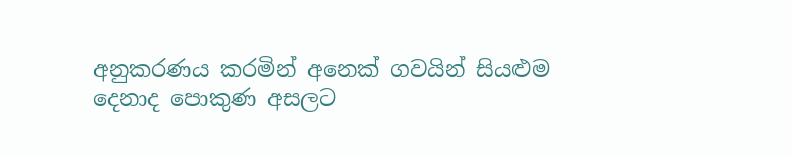අනුකරණය කරමින් අනෙක් ගවයින් සියළුම දෙනාද පොකුණ අසලට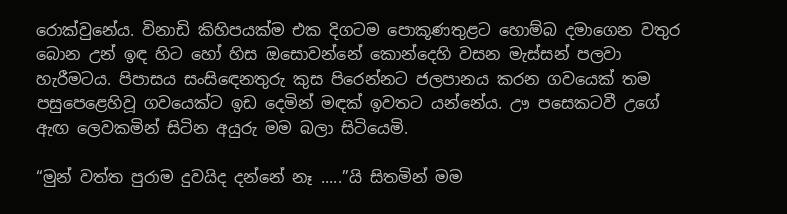රොක්වුනේය. විනාඩි කිහිපයක්ම එක දිගටම පොකූණතුළට හොම්බ දමාගෙන වතුර බොන උන් ඉඳ හිට හෝ හිස ඔසොවන්නේ කොන්දෙහි වසන මැස්සන් පලවා හැරීමටය. පිපාසය සංසිඳෙනතුරු කුස පිරෙන්නට ජලපානය කරන ගවයෙක් තම පසුපෙළෙහිවූ ගවයෙක්ට ඉඩ දෙමින් මඳක් ඉවතට යන්නේය. ඌ පසෙකටවී උගේ ඇඟ ලෙවකමින් සිටින අයුරු මම බලා සිටියෙමි.

“මුන් වත්ත පුරාම දුවයිද දන්නේ නෑ .....”යි සිතමින් මම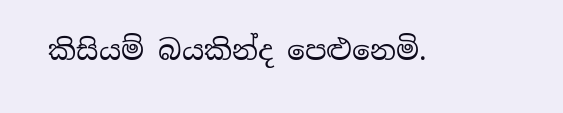කිසියම් බයකින්ද පෙළුනෙමි.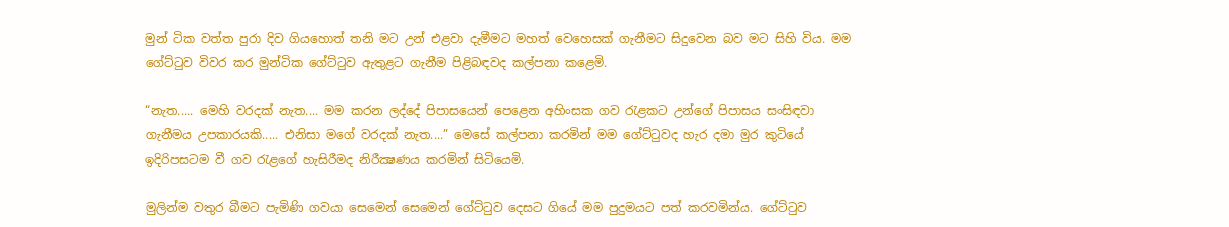මුන් ටික වත්ත පුරා දිව ගියහොත් තනි මට උන් එළවා දැමීමට මහත් වෙහෙසක් ගැනීමට සිදුවෙන බව මට සිහි විය. මම ගේට්ටුව විවර කර මුන්ටික ගේට්ටුව ඇතුළට ගැනීම පිළිබඳවද කල්පනා කළෙමි.

“නැත..... මෙහි වරදක් නැත.... මම කරන ලද්දේ පිපාසයෙන් පෙළෙන අහිංසක ගව රැළකට උන්ගේ පිපාසය සංසිඳවා ගැනීමය උපකාරයකි..... එනිසා මගේ වරදක් නැත....” මෙසේ කල්පනා කරමින් මම ගේට්ටුවද හැර දමා මුර කුටියේ ඉදිරිපසටම වී ගව රැළගේ හැසිරීමද නිරීක්‍ෂණය කරමින් සිටියෙමි.

මුලින්ම වතුර බීමට පැමිණි ගවයා සෙමෙන් සෙමෙන් ගේට්ටුව දෙසට ගියේ මම පුදුමයට පත් කරවමින්ය. ගේට්ටුව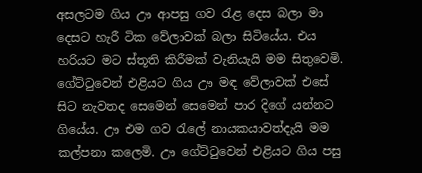අසලටම ගිය ඌ ආපසු ගව රැළ දෙස බලා මා දෙසට හැරී ටික වේලාවක් බලා සිටියේය. එය හරියට මට ස්තූති කිරීමක් වැනියැයි මම සිතුවෙමි. ගේට්ටුවෙන් එළියට ගිය ඌ මඳ වේලාවක් එසේ සිට නැවතද සෙමෙන් සෙමෙන් පාර දිගේ යන්නට ගියේය. ඌ එම ගව රැලේ නායකයාවත්දැයි මම කල්පනා කලෙමි. ඌ ගේට්ටුවෙන් එළියට ගිය පසු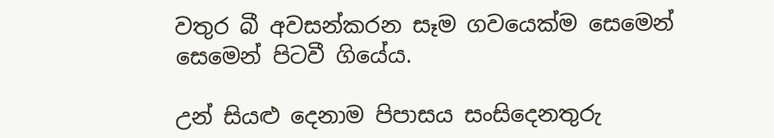වතුර බී අවසන්කරන සෑම ගවයෙක්ම සෙමෙන් සෙමෙන් පිටවී ගියේය.

උන් සියළු දෙනාම පිපාසය සංසිදෙනතුරු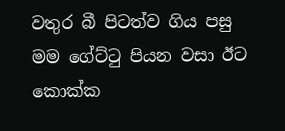වතුර බී පිටත්ව ගිය පසු මම ගේට්ටු පියන වසා ඊට කොක්ක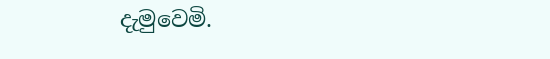දැමුවෙමි.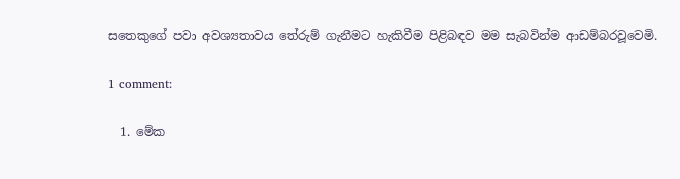සතෙකුගේ පවා අවශ්‍යතාවය තේරුම් ගැනීමට හැකිවීම පිළිබඳව මම සැබවින්ම ආඩම්බරවූවෙමි.

1 comment:

  1. මේක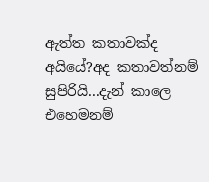ඇත්ත කතාවක්ද අයියේ?අද කතාවත්නම් සුපිරියි...දැන් කාලෙ එහෙමනම්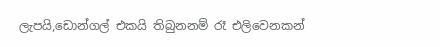ලැපයි,ඩොන්ගල් එකයි තිබුනනම් රෑ එලිවෙනකන්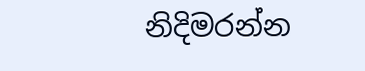නිදිමරන්න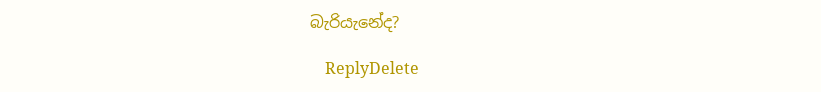බැරියැනේද?

    ReplyDelete